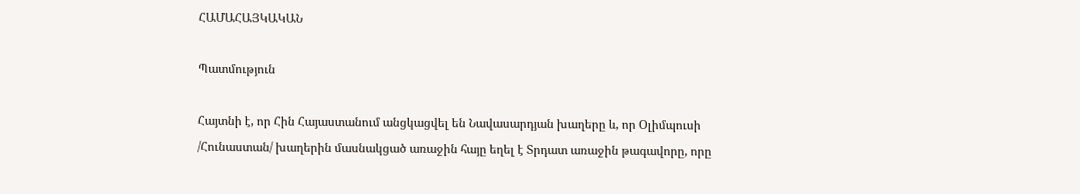ՀԱՄԱՀԱՅԿԱԿԱՆ

Պատմություն

Հայտնի է, որ Հին Հայաստանում անցկացվել են Նավասարդյան խաղերը և, որ Օլիմպուսի /Հունաստան/ խաղերին մասնակցած առաջին հայը եղել է Տրդատ առաջին թագավորը, որը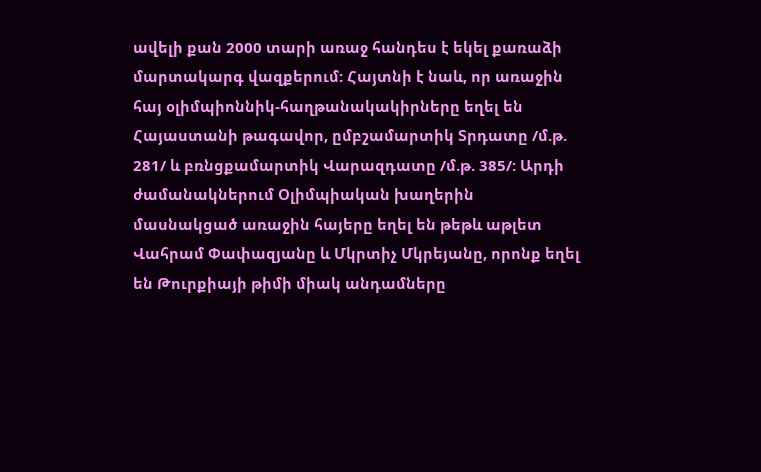ավելի քան 2000 տարի առաջ հանդես է եկել քառաձի մարտակարգ վազքերում: Հայտնի է նաև, որ առաջին հայ օլիմպիոննիկ-հաղթանակակիրները եղել են Հայաստանի թագավոր, ըմբշամարտիկ Տրդատը /մ.թ. 281/ և բռնցքամարտիկ Վարազդատը /մ.թ. 385/: Արդի ժամանակներում Օլիմպիական խաղերին մասնակցած առաջին հայերը եղել են թեթև աթլետ Վահրամ Փափազյանը և Մկրտիչ Մկրեյանը, որոնք եղել են Թուրքիայի թիմի միակ անդամները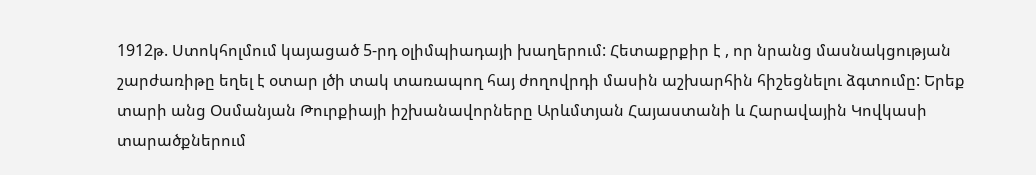1912թ. Ստոկհոլմում կայացած 5-րդ օլիմպիադայի խաղերում: Հետաքրքիր է , որ նրանց մասնակցության շարժառիթը եղել է օտար լծի տակ տառապող հայ ժողովրդի մասին աշխարհին հիշեցնելու ձգտումը: Երեք տարի անց Օսմանյան Թուրքիայի իշխանավորները Արևմտյան Հայաստանի և Հարավային Կովկասի տարածքներում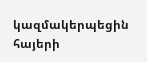կազմակերպեցին հայերի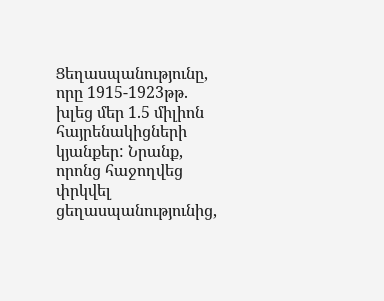Ցեղասպանությունը, որը 1915-1923թթ. խլեց մեր 1.5 միլիոն հայրենակիցների կյանքեր: Նրանք, որոնց հաջողվեց փրկվել ցեղասպանությունից,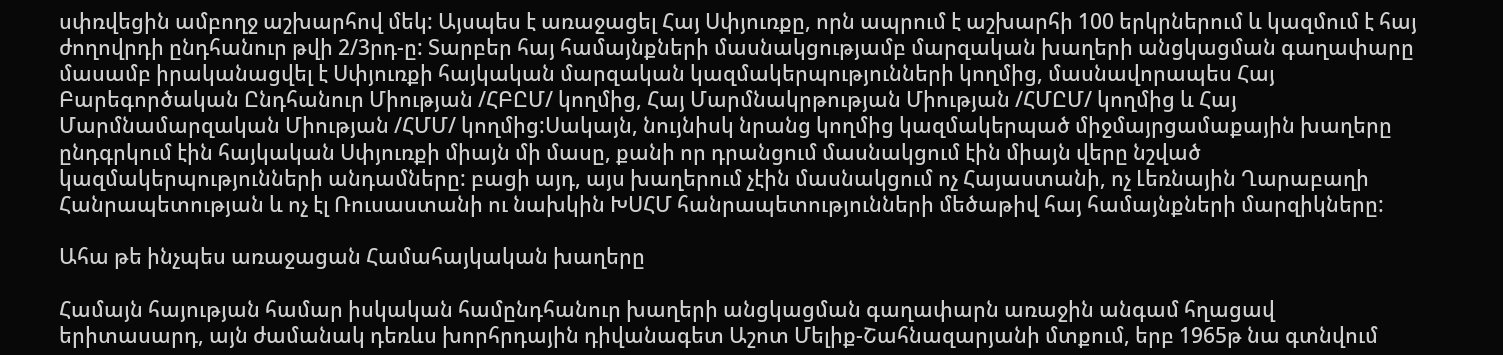սփռվեցին ամբողջ աշխարհով մեկ: Այսպես է առաջացել Հայ Սփյուռքը, որն ապրում է աշխարհի 100 երկրներում և կազմում է հայ ժողովրդի ընդհանուր թվի 2/3րդ-ը: Տարբեր հայ համայնքների մասնակցությամբ մարզական խաղերի անցկացման գաղափարը մասամբ իրականացվել է Սփյուռքի հայկական մարզական կազմակերպությունների կողմից, մասնավորապես Հայ Բարեգործական Ընդհանուր Միության /ՀԲԸՄ/ կողմից, Հայ Մարմնակրթության Միության /ՀՄԸՄ/ կողմից և Հայ Մարմնամարզական Միության /ՀՄՄ/ կողմից:Սակայն, նույնիսկ նրանց կողմից կազմակերպած միջմայրցամաքային խաղերը ընդգրկում էին հայկական Սփյուռքի միայն մի մասը, քանի որ դրանցում մասնակցում էին միայն վերը նշված կազմակերպությունների անդամները: բացի այդ, այս խաղերում չէին մասնակցում ոչ Հայաստանի, ոչ Լեռնային Ղարաբաղի Հանրապետության և ոչ էլ Ռուսաստանի ու նախկին ԽՍՀՄ հանրապետությունների մեծաթիվ հայ համայնքների մարզիկները:

Ահա թե ինչպես առաջացան Համահայկական խաղերը

Համայն հայության համար իսկական համընդհանուր խաղերի անցկացման գաղափարն առաջին անգամ հղացավ երիտասարդ, այն ժամանակ դեռևս խորհրդային դիվանագետ Աշոտ Մելիք-Շահնազարյանի մտքում, երբ 1965թ նա գտնվում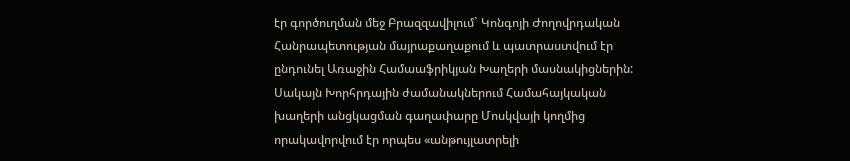էր գործուղման մեջ Բրազզավիլում` Կոնգոյի Ժողովրդական Հանրապետության մայրաքաղաքում և պատրաստվում էր ընդունել Առաջին Համաաֆրիկյան Խաղերի մասնակիցներին: Սակայն Խորհրդային ժամանակներում Համահայկական խաղերի անցկացման գաղափարը Մոսկվայի կողմից որակավորվում էր որպես «անթույլատրելի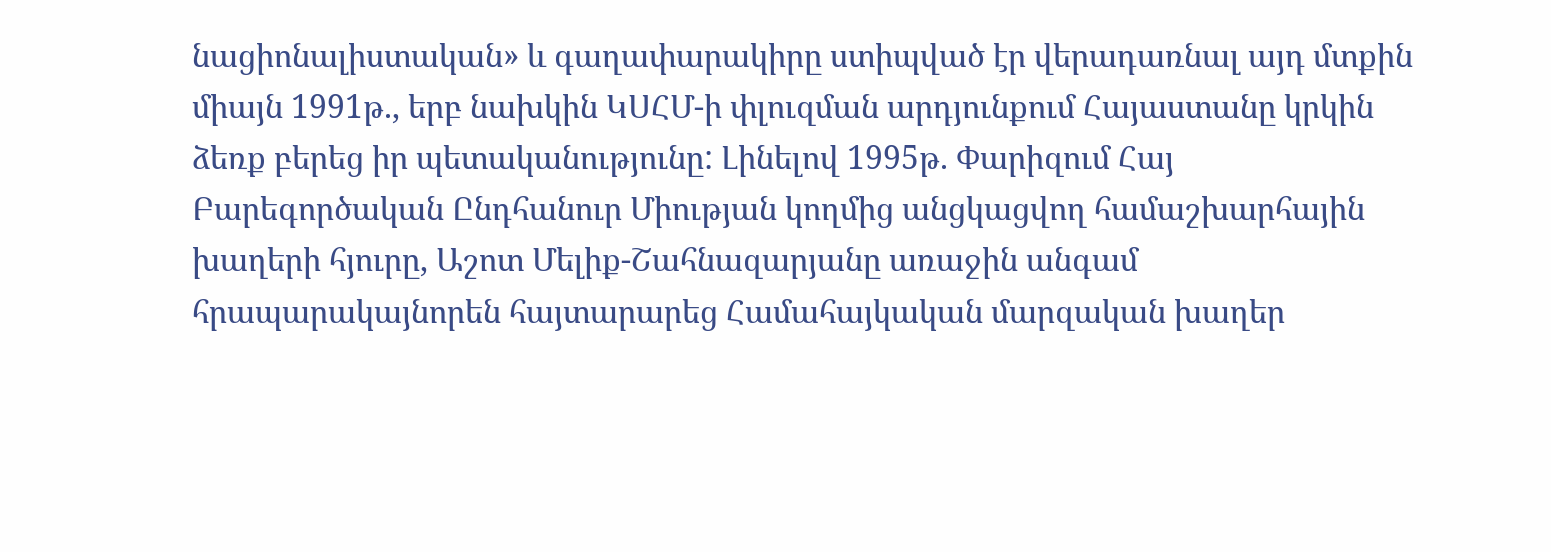նացիոնալիստական» և գաղափարակիրը ստիպված էր վերադառնալ այդ մտքին միայն 1991թ., երբ նախկին ԿՍՀՄ-ի փլուզման արդյունքում Հայաստանը կրկին ձեռք բերեց իր պետականությունը: Լինելով 1995թ. Փարիզում Հայ Բարեգործական Ընդհանուր Միության կողմից անցկացվող համաշխարհային խաղերի հյուրը, Աշոտ Մելիք-Շահնազարյանը առաջին անգամ հրապարակայնորեն հայտարարեց Համահայկական մարզական խաղեր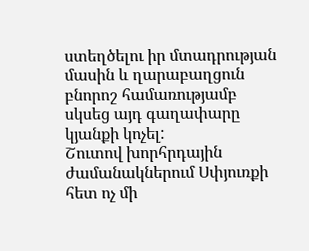ստեղծելու իր մտադրության մասին և ղարաբաղցուն բնորոշ համառությամբ սկսեց այդ գաղափարը կյանքի կոչել:
Շուտով խորհրդային ժամանակներում Սփյուռքի հետ ոչ մի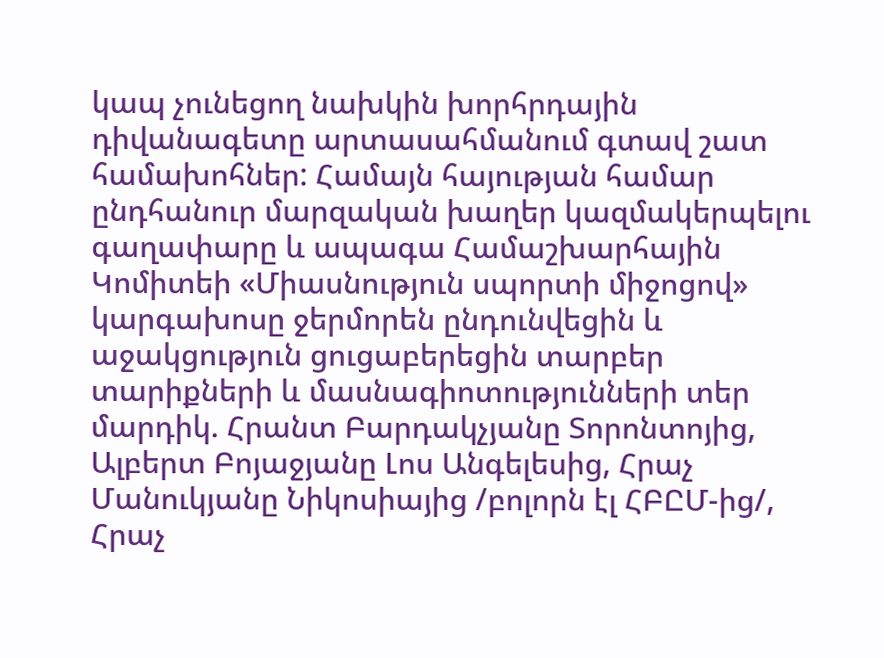կապ չունեցող նախկին խորհրդային դիվանագետը արտասահմանում գտավ շատ համախոհներ: Համայն հայության համար ընդհանուր մարզական խաղեր կազմակերպելու գաղափարը և ապագա Համաշխարհային Կոմիտեի «Միասնություն սպորտի միջոցով» կարգախոսը ջերմորեն ընդունվեցին և աջակցություն ցուցաբերեցին տարբեր տարիքների և մասնագիոտությունների տեր մարդիկ. Հրանտ Բարդակչյանը Տորոնտոյից, Ալբերտ Բոյաջյանը Լոս Անգելեսից, Հրաչ Մանուկյանը Նիկոսիայից /բոլորն էլ ՀԲԸՄ-ից/, Հրաչ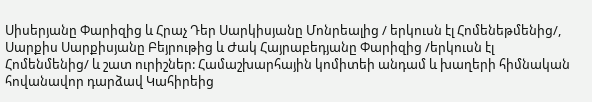Սիսերյանը Փարիզից և Հրաչ Դեր Սարկիսյանը Մոնրեալից / երկուսն էլ Հոմենեթմենից/, Սարքիս Սարքիսյանը Բեյրութից և Ժակ Հայրաբեդյանը Փարիզից /երկուսն էլ Հոմենմենից/ և շատ ուրիշներ: Համաշխարհային կոմիտեի անդամ և խաղերի հիմնական հովանավոր դարձավ Կահիրեից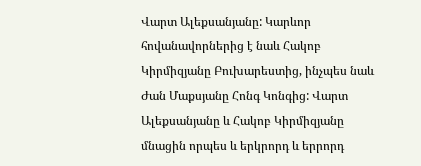Վարտ Ալեքսանյանը: Կարևոր հովանավորներից է նաև Հակոբ Կիրմիզյանը Բուխարեստից, ինչպես նաև Ժան Մաքսյանը Հոնգ Կոնգից: Վարտ Ալեքսանյանը և Հակոբ Կիրմիզյանը մնացին որպես և երկրորդ և երրորդ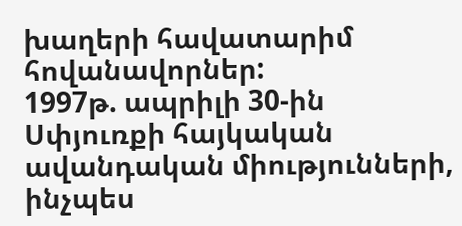խաղերի հավատարիմ հովանավորներ:
1997թ. ապրիլի 30-ին Սփյուռքի հայկական ավանդական միությունների, ինչպես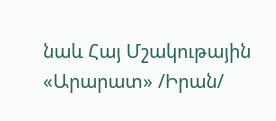նաև Հայ Մշակութային «Արարատ» /Իրան/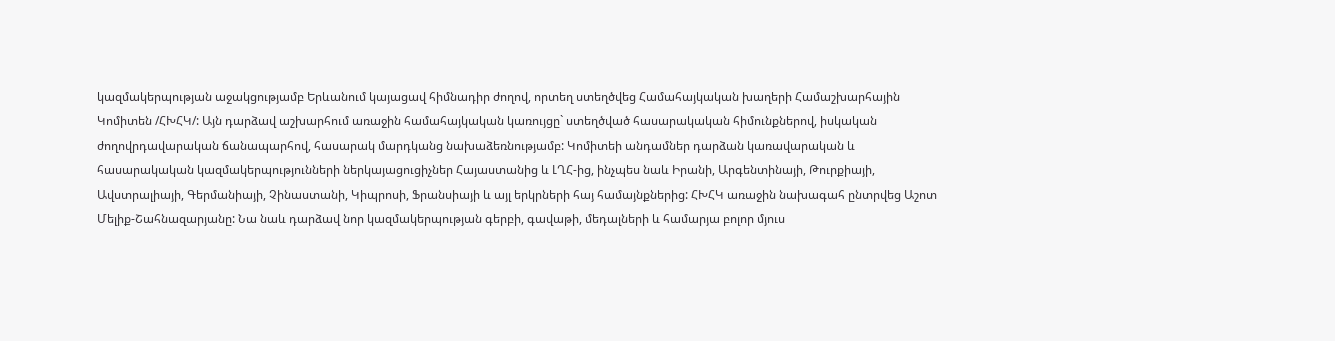կազմակերպության աջակցությամբ Երևանում կայացավ հիմնադիր ժողով, որտեղ ստեղծվեց Համահայկական խաղերի Համաշխարհային Կոմիտեն /ՀԽՀԿ/: Այն դարձավ աշխարհում առաջին համահայկական կառույցը` ստեղծված հասարակական հիմունքներով, իսկական ժողովրդավարական ճանապարհով, հասարակ մարդկանց նախաձեռնությամբ: Կոմիտեի անդամներ դարձան կառավարական և հասարակական կազմակերպությունների ներկայացուցիչներ Հայաստանից և ԼՂՀ-ից, ինչպես նաև Իրանի, Արգենտինայի, Թուրքիայի, Ավստրալիայի, Գերմանիայի, Չինաստանի, Կիպրոսի, Ֆրանսիայի և այլ երկրների հայ համայնքներից: ՀԽՀԿ առաջին նախագահ ընտրվեց Աշոտ Մելիք-Շահնազարյանը: Նա նաև դարձավ նոր կազմակերպության գերբի, գավաթի, մեդալների և համարյա բոլոր մյուս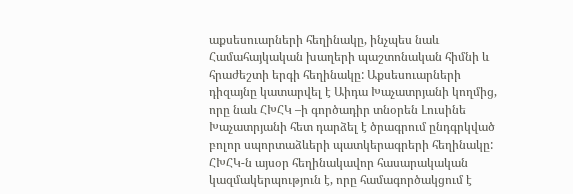աքսեսուարների հեղինակը, ինչպես նաև Համահայկական խաղերի պաշտոնական հիմնի և հրաժեշտի երգի հեղինակը: Աքսեսուարների դիզայնը կատարվել է Աիդա Խաչատրյանի կողմից, որը նաև ՀԽՀԿ –ի գործադիր տնօրեն Լուսինե Խաչատրյանի հետ դարձել է ծրագրում ընդգրկված բոլոր սպորտաձևերի պատկերագրերի հեղինակը: ՀԽՀԿ-ն այսօր հեղինակավոր հասարակական կազմակերպություն է, որը համագործակցում է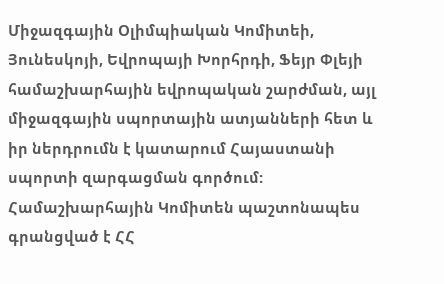Միջազգային Օլիմպիական Կոմիտեի, Յունեսկոյի, Եվրոպայի Խորհրդի, Ֆեյր Փլեյի համաշխարհային եվրոպական շարժման, այլ միջազգային սպորտային ատյանների հետ և իր ներդրումն է կատարում Հայաստանի սպորտի զարգացման գործում: Համաշխարհային Կոմիտեն պաշտոնապես գրանցված է ՀՀ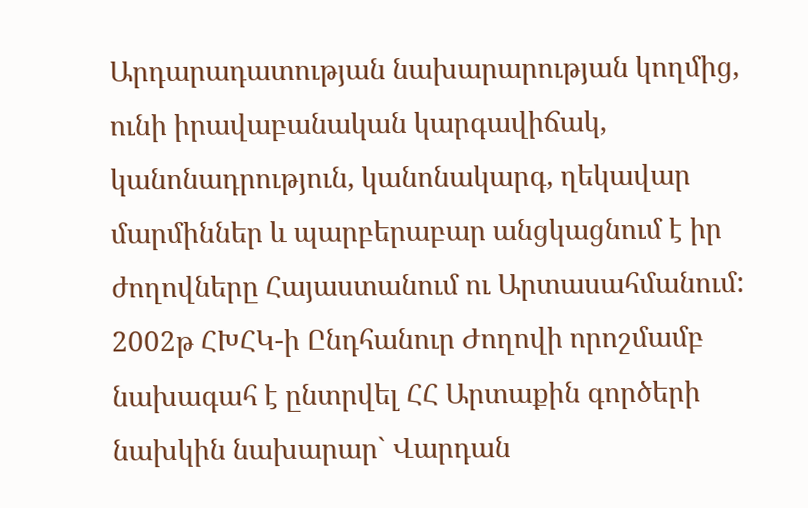Արդարադատության նախարարության կողմից, ունի իրավաբանական կարգավիճակ, կանոնադրություն, կանոնակարգ, ղեկավար մարմիններ և պարբերաբար անցկացնում է իր ժողովները Հայաստանում ու Արտասահմանում: 2002թ ՀԽՀԿ-ի Ընդհանուր Ժողովի որոշմամբ նախագահ է ընտրվել ՀՀ Արտաքին գործերի նախկին նախարար` Վարդան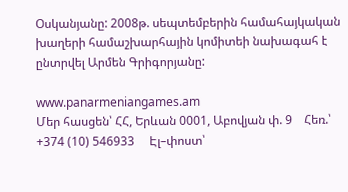Օսկանյանը: 2008թ. սեպտեմբերին համահայկական խաղերի համաշխարհային կոմիտեի նախագահ է ընտրվել Արմեն Գրիգորյանը:

www.panarmeniangames.am
Մեր հասցեն՝ ՀՀ, Երևան 0001, Աբովյան փ. 9    Հեռ.՝ +374 (10) 546933     Էլ–փոստ՝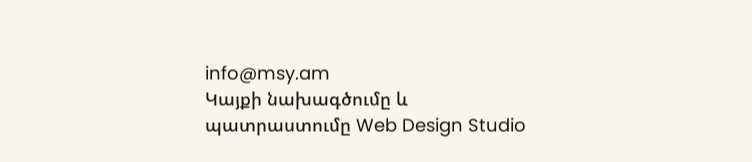info@msy.am
Կայքի նախագծումը և պատրաստումը Web Design Studio